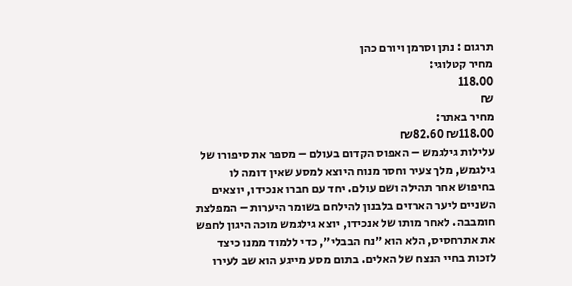תרגום : נתן וסרמן ויורם כהן
מחיר קטלוגי:
118.00
₪
מחיר באתר:
₪118.00 ₪82.60
עלילות גילגמש – האפוס הקדום בעולם – מספר את סיפורו של גילגמש, מלך צעיר וחסר מנוח היוצא למסע שאין דומה לו בחיפוש אחר תהילה ושם עולם. יחד עם חברו אנכידו, יוצאים השניים ליער הארזים בלבנון להילחם בשומר היערות – המפלצת חומבבה. לאחר מותו של אנכידו, יוצא גילגמש מוכה היגון לחפש את אתרחסיס, הלא הוא ״נח הבבלי״, כדי ללמוד ממנו כיצד לזכות בחיי הנצח של האלים. בתום מסע מייגע הוא שב לעירו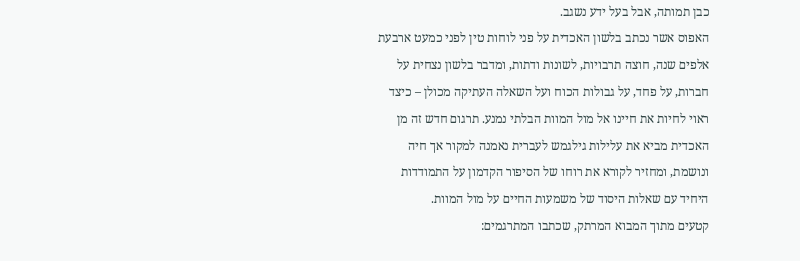כבן תמותה, אבל בעל ידע נשגב.
האפוס אשר נכתב בלשון האכדית על פני לוחות טין לפני כמעט ארבעת אלפים שנה, חוצה תרבויות, לשונות ודתות, ומדבר בלשון נצחית על חברות, על פחד, על גבולות הכוח ועל השאלה העתיקה מכולן – כיצד ראוי לחיות את חיינו אל מול המוות הבלתי נמנע. תרגום חדש זה מן האכדית מביא את עלילות גילגמש לעברית נאמנה למקור אך חיה ונושמת, ומחזיר לקורא את רוחו של הסיפור הקדמון על התמודדות היחיד עם שאלות היסוד של משמעות החיים על מול המוות.
קטעים מתוך המבוא המרתק, שכתבו המתרגמים: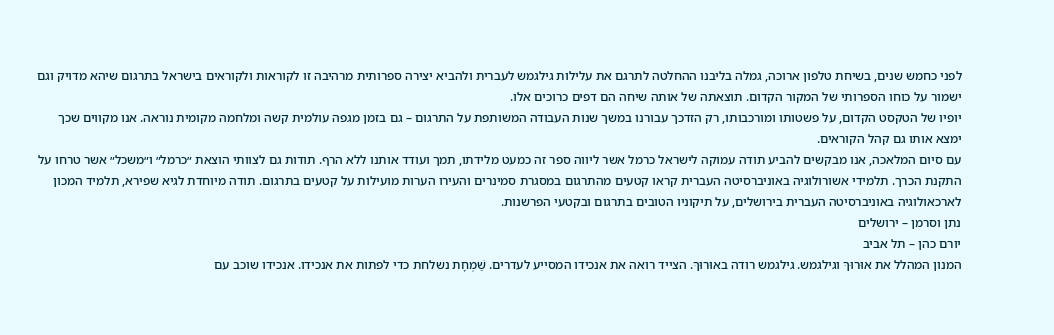לפני כחמש שנים, בשיחת טלפון ארוכה, גמלה בליבנו ההחלטה לתרגם את עלילות גילגמש לעברית ולהביא יצירה ספרותית מרהיבה זו לקוראות ולקוראים בישראל בתרגום שיהא מדויק וגם ישמור על כוחו הספרותי של המקור הקדום. תוצאתה של אותה שיחה הם דפים כרוכים אלו.
יופיו של הטקסט הקדום, על פשטותו ומורכבותו, רק הזדכך עבורנו במשך שנות העבודה המשותפת על התרגום – גם בזמן מגפה עולמית קשה ומלחמה מקומית נוראה. אנו מקווים שכך ימצא אותו גם קהל הקוראים.
עם סיום המלאכה, אנו מבקשים להביע תודה עמוקה לישראל כרמל אשר ליווה ספר זה כמעט מלידתו, תמך ועודד אותנו ללא הרף. תודות גם לצוותי הוצאת ״כרמל״ ו״משכל״ אשר טרחו על התקנת הכרך. תלמידי אשורולוגיה באוניברסיטה העברית קראו קטעים מהתרגום במסגרת סמינרים והעירו הערות מועילות על קטעים בתרגום. תודה מיוחדת לגיא שפירא, תלמיד המכון לארכאולוגיה באוניברסיטה העברית בירושלים, על תיקוניו הטובים בתרגום ובקטעי הפרשנות.
נתן וסרמן – ירושלים
יורם כהן – תל אביב
המנון המהלל את אוּרוּךּ וגילגמש. גילגמש רודה באוּרוּךּ. הצייד רואה את אנכידו המסייע לעדרים. שַׁמְחָת נשלחת כדי לפתות את אנכידו. אנכידו שוכב עם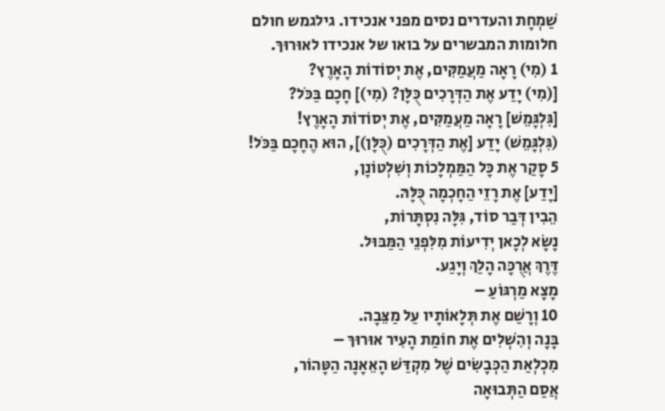שַׁמְחָת והעדרים נסים מפני אנכידו. גילגמש חולם חלומות המבשרים על בואו של אנכידו לאוּרוּךּ.
1 (מִי) רָאָה מַעֲמַקִּים, אֶת יְסוֹדוֹת הָאָרֶץ?
[(מִי) יָדַע אֶת הַדְּרָכִים כֻּלָּן? (מִי)] חָכָם בַּכֹּל?
[גִּלְגָּמֵשׁ] רָאָה מַעֲמַקִּים, אֶת יְסוֹדוֹת הָאָרֶץ!
(גִּלְגָּמֵשׁ) יָדַע [אֶת הַדְּרָכִים (כֻּלָּן)], הוּא הֶחָכָם בַּכֹּל!
5 סָקַר אֶת כָּל הַמַּמְלָכוֹת וְשִׁלְטוֹנָן,
[יָדַע] אֶת רָזֵי הַחָכְמָה כֻּלָּהּ.
הֵבִין דְּבַר סוֹד, גִּלָּה נִסְתָּרוֹת,
נָשָׂא לְכָאן יְדִיעוֹת מִלִּפְנֵי הַמַּבּוּל.
דֶּרֶךְ אֲרֻכָּה הָלַךְ וְיָגַע.
מָצָא מַרְגּוֹעַ –
10 וְרָשַׁם אֶת תְּלָאוֹתָיו עַל מַצֵּבָה.
בָּנָה וְהִשְׁלִים אֶת חוֹמַת הָעִיר אוּרוּךּ –
מִכְלְאַת הַכְּבָשִׂים שֶׁל מִקְדַּשׁ הָאֵאָנָה הַטָּהוֹר,
אֲסַם הַתְּבוּאָה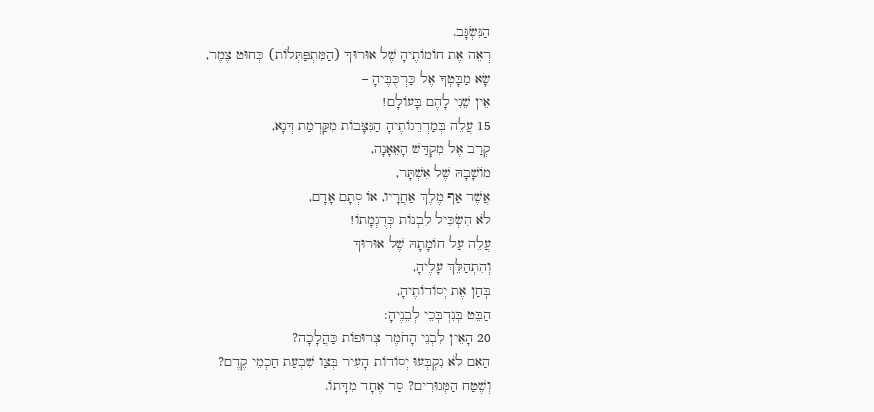הַנִּשְׂגָּב.
רְאֵה אֶת חוֹמוֹתֶיהָ שֶׁל אוּרוּךּ (הַמִּתְפַּתְּלוֹת) כְּחוּט צֶמֶר,
שָׂא מַבָּטְךָ אֶל כַּרְכֻּבֶּיהָ –
אֵין שֵׁנִי לָהֶם בָּעוֹלָם!
15 עֲלֵה בְּמַדְרֵגוֹתֶיהָ הַנִּצָּבוֹת מִקַּדְמַת דְּנָא,
קְרַב אֶל מִקְדַּשׁ הָאֵאָנָה,
מוֹשָׁבָהּ שֶׁל אִשְׁתָּר,
אֲשֶׁר אַף מֶלֶךְ אַחֲרָיו, אוֹ סְתָם אָדָם,
לֹא הִשְׂכִּיל לִבְנוֹת כְּדֻגְמָתוֹ!
עֲלֵה עַל חוֹמָתָהּ שֶׁל אוּרוּךּ
וְהִתְהַלֵּךְ עָלֶיהָ,
בּֽחַן אֶת יְסוֹדוֹתֶיהָ,
הַבֵּט בְּנִדְבְּכֵי לְבֵנֶיהָ:
20 הָאֵין לִבְנֵי הָחֹמֶר צְרוּפוֹת כַּהֲלָכָה?
הַאִם לֹא נִקְבְּעוּ יְסוֹדוֹת הָעִיר בְּצַו שִׁבְעַת חַכְמֵי קֶדֶם?
וְשֶׁטַח הַמְּגוּרִים? סַר אֶחָד מִדָּתוֹ.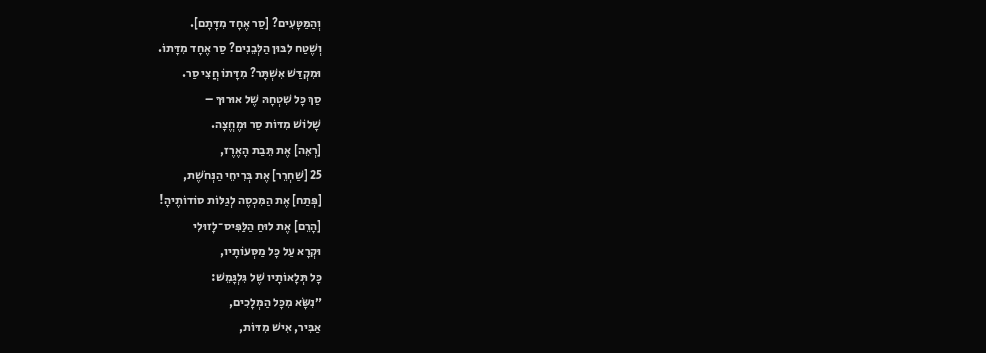וְהַמַּטָּעִים? [סַר אֶחָד מִדָּתָם].
וְשֶׁטַח לִבּוּן הַלְּבֵנִים? סַר אֶחָד מִדָּתוֹ.
וּמִקְדַּשׁ אִשְׁתָּר? מִדָּתוֹ חֲצִי סַר.
סַךְ כָּל שִׁטְחָהּ שֶׁל אוּרוּךּ –
שָׁלוֹשׁ מִדּוֹת סַר וּמֶחֱצָה.
[רְאֵה] אֶת תֵּבַת הָאֶרֶז,
25 [שַׁחְרֵר] אֶת בְּרִיחֵי הַנְּחֹשֶׁת,
[פְּתַח] אֶת הַמִּכְסֶה לְגַלּוֹת סוֹדוֹתֶיהָ!
[הָרֵם] אֶת לוּחַ הַלַּפִּיס־לָזוּלִי
וּקְרָא עַל כָּל מַסְּעוֹתָיו,
כָּל תְּלָאוֹתָיו שֶׁל גִּלְגָּמֵשׁ:
״נִשָּׂא מִכָּל הַמְּלָכִים,
אַבִּיר, אִישׁ מִדּוֹת,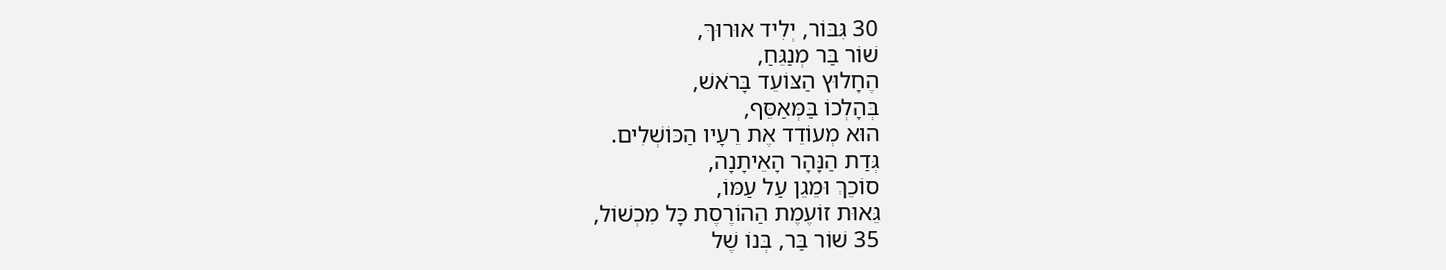30 גִּבּוֹר, יְלִיד אוּרוּךּ,
שׁוֹר בַּר מְנַגֵּחַ,
הֶחָלוּץ הַצּוֹעֵד בָּרֹאשׁ,
בְּהָלְכוֹ בַּמְּאַסֵּף,
הוּא מְעוֹדֵד אֶת רֵעָיו הַכּוֹשְׁלִים.
גְּדַת הַנָּהָר הָאֵיתָנָה,
סוֹכֵךְ וּמֵגֵן עַל עַמּוֹ,
גֵּאוּת זוֹעֶמֶת הַהוֹרֶסֶת כָּל מִכְשׁוֹל,
35 שׁוֹר בַּר, בְּנוֹ שֶׁל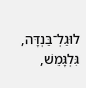לוּגַלְ־בַּנְדָּה,
גִּלְגָּמֵשׁ,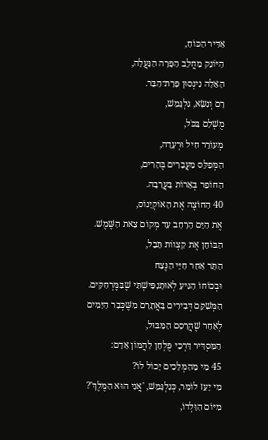אַדִּיר הַכּוֹחַ,
הַיּוֹנֵק מֵחֲלֵב הַפָּרָה הַנַּעֲלָה,
הָאֵלָה נִינְסוּן פָּרַת־הַבַּר.
רָם וְנִשָּׂא, גִּלְגָּמֵשׁ,
מֻשְׁלָם בַּכֹּל,
מְעוֹרֵר חִיל וּרְעָדָה,
הַמְּפַלֵּס מַעֲבָרִים בֶּהָרִים,
הַחוֹפֵר בְּאֵרוֹת בָּעֲרָבָה.
40 הַחוֹצֶה אֶת הָאוֹקְיָנוֹס,
אֶת הַיָּם הָרָחָב עַד מְקוֹם צֵאת הַשֶּׁמֶשׁ.
הַבּוֹחֵן אֶת קַצְווֹת תֵּבֵל,
הַתָּר אַחַר חַיֵּי הַנֶּצַח
וּבְכוֹחוֹ הַגִּיעַ לְאוּתָנַפִּישְׁתִּי שֶׁבַּמֶּרְחַקִּים.
הַמְּשַׁקֵּם דְּבִירִים בָּאֲתָרָם מִשֶּׁכְּבָר הַיָּמִים
לְאַחַר שֶׁהֲרָסָם הַמַּבּוּל,
הַמַּסְדִּיר דַּרְכֵי פֻּלְחָן לַהֲמוֹן אָדָם:
45 מִי מֵהַמְּלָכִים יָכוֹל לוֹ?
מִי יָעֵז לוֹמַר, כְּגִלְגָּמֵשׁ, 'אֲנִי הוּא הַמֶּלֶךְ'?
מִיּוֹם הִוָּלְדוֹ,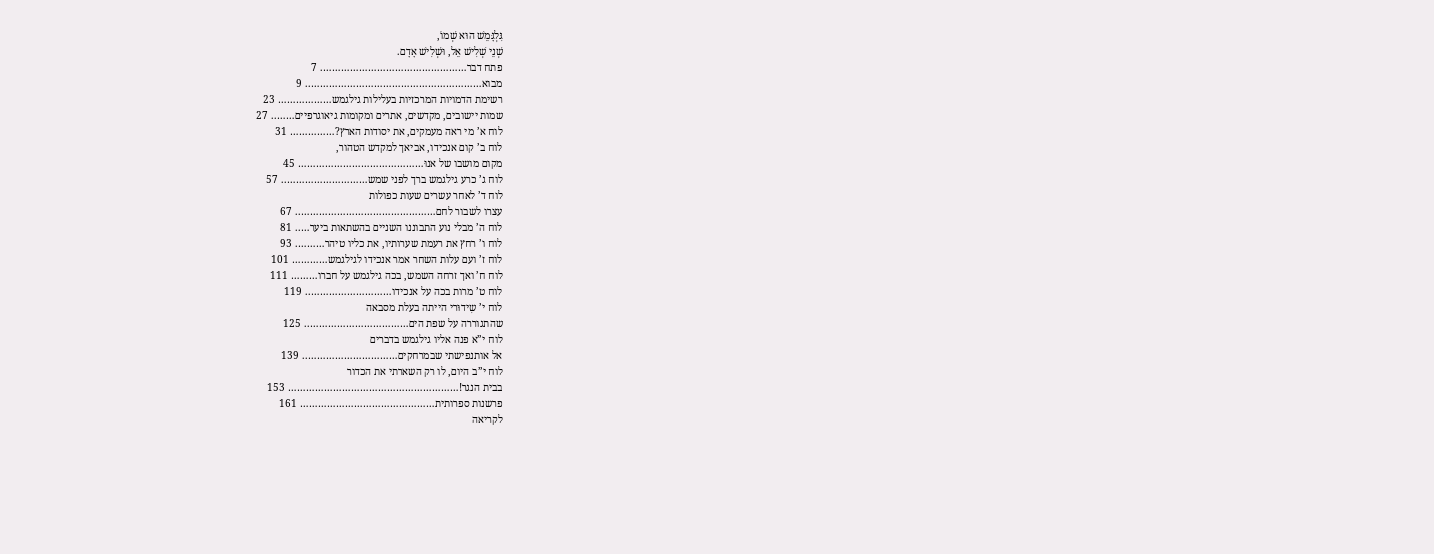גִּלְגָּמֵשׁ הוּא שְׁמוֹ,
שְׁנֵי שְׁלִישׁ אֵל, וּשְׁלִישׁ אָדָם.
פתח דבר…………………………………………. 7
מבוא………………………………………………….. 9
רשימת הדמויות המרכזיות בעלילות גילגמש……………… 23
שמות יישובים, מקדשים, אתרים ומקומות גיאוגרפיים…….. 27
לוח א’ מי ראה מעמקים, את יסודות הארץ?…………… 31
לוח ב’ קום אנכידו, אביאך למקדש הטהור,
מקום מושבו של אנוּ…………………………………… 45
לוח ג’ כרע גילגמש ברך לפני שמש……………………….. 57
לוח ד’ לאחר עשרים שעות כפולות
עצרו לשבור לחם……………………………………….. 67
לוח ה’ מבלי נוע התבוננו השניים בהשתאות ביער….. 81
לוח ו’ רחץ את רעמת שערותיו, את כליו טיהר………. 93
לוח ז’ ועם עלות השחר אמר אנכידו לגילגמש………… 101
לוח ח’ ואך זרחה השמש, בכה גילגמש על חברו……… 111
לוח ט’ מרות בכה על אנכידו……………………….. 119
לוח י’ שִידוּרי הייתה בעלת מסבאה
שהתגוררה על שפת הים…………………………….. 125
לוח י”א פנה אליו גילגמש בדברים
אל אותנפישתי שבמרחקים………………………….. 139
לוח י”ב היום, לו רק השארתי את הכדור
בבית הנגר!………………………………………………… 153
פרשנות ספרותית……………………………………… 161
לקריאה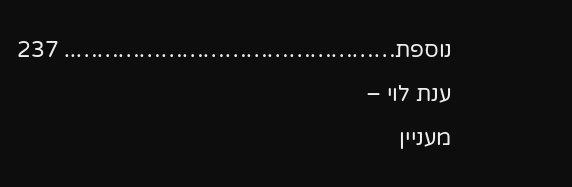נוספת……………………………………….. 237
ענת לוי –
מעניין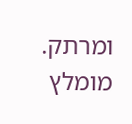ומרתק. מומלץ